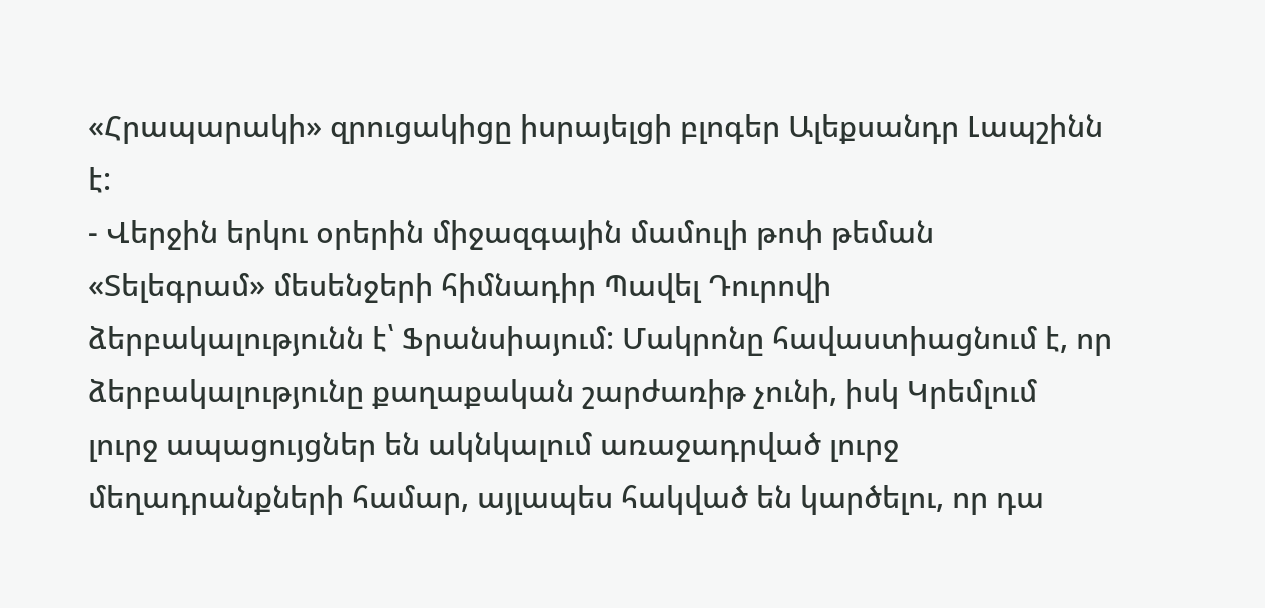«Հրապարակի» զրուցակիցը իսրայելցի բլոգեր Ալեքսանդր Լապշինն է:
- Վերջին երկու օրերին միջազգային մամուլի թոփ թեման «Տելեգրամ» մեսենջերի հիմնադիր Պավել Դուրովի ձերբակալությունն է՝ Ֆրանսիայում: Մակրոնը հավաստիացնում է, որ ձերբակալությունը քաղաքական շարժառիթ չունի, իսկ Կրեմլում լուրջ ապացույցներ են ակնկալում առաջադրված լուրջ մեղադրանքների համար, այլապես հակված են կարծելու, որ դա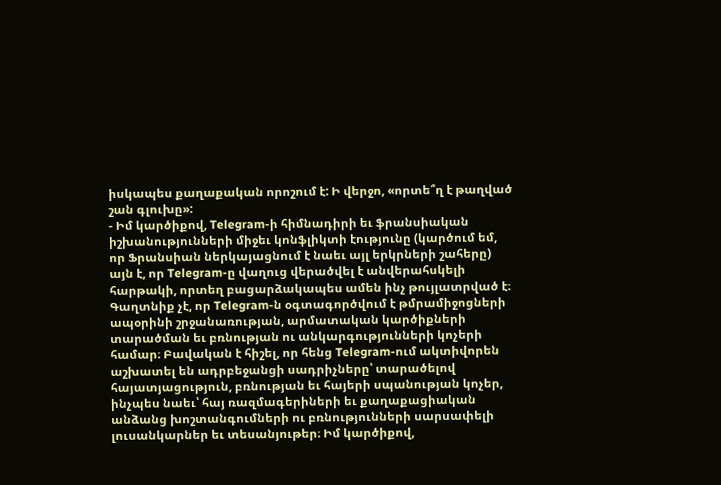իսկապես քաղաքական որոշում է: Ի վերջո, «որտե՞ղ է թաղված շան գլուխը»:
- Իմ կարծիքով, Telegram-ի հիմնադիրի եւ ֆրանսիական իշխանությունների միջեւ կոնֆլիկտի էությունը (կարծում եմ, որ Ֆրանսիան ներկայացնում է նաեւ այլ երկրների շահերը) այն է, որ Telegram-ը վաղուց վերածվել է անվերահսկելի հարթակի, որտեղ բացարձակապես ամեն ինչ թույլատրված է։ Գաղտնիք չէ, որ Telegram-ն օգտագործվում է թմրամիջոցների ապօրինի շրջանառության, արմատական կարծիքների տարածման եւ բռնության ու անկարգությունների կոչերի համար։ Բավական է հիշել, որ հենց Telegram-ում ակտիվորեն աշխատել են ադրբեջանցի սադրիչները՝ տարածելով հայատյացություն, բռնության եւ հայերի սպանության կոչեր, ինչպես նաեւ՝ հայ ռազմագերիների եւ քաղաքացիական անձանց խոշտանգումների ու բռնությունների սարսափելի լուսանկարներ եւ տեսանյութեր։ Իմ կարծիքով,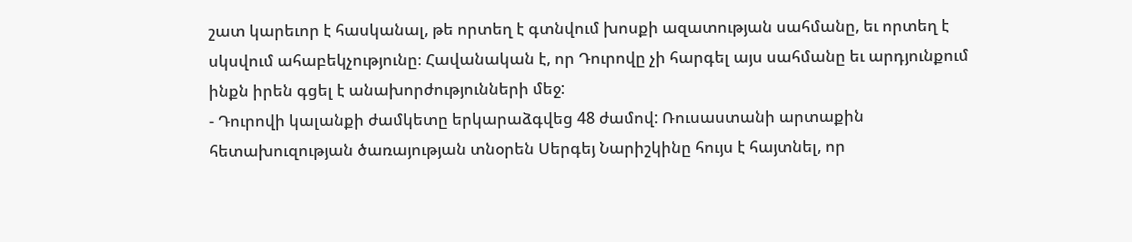շատ կարեւոր է հասկանալ, թե որտեղ է գտնվում խոսքի ազատության սահմանը, եւ որտեղ է սկսվում ահաբեկչությունը։ Հավանական է, որ Դուրովը չի հարգել այս սահմանը եւ արդյունքում ինքն իրեն գցել է անախորժությունների մեջ:
- Դուրովի կալանքի ժամկետը երկարաձգվեց 48 ժամով: Ռուսաստանի արտաքին հետախուզության ծառայության տնօրեն Սերգեյ Նարիշկինը հույս է հայտնել, որ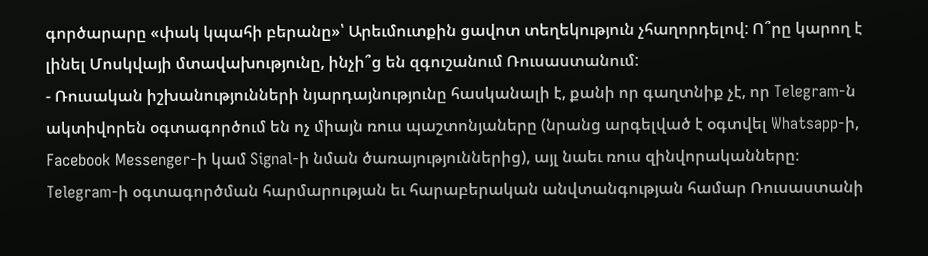գործարարը «փակ կպահի բերանը»՝ Արեւմուտքին ցավոտ տեղեկություն չհաղորդելով: Ո՞րը կարող է լինել Մոսկվայի մտավախությունը, ինչի՞ց են զգուշանում Ռուսաստանում:
- Ռուսական իշխանությունների նյարդայնությունը հասկանալի է, քանի որ գաղտնիք չէ, որ Telegram-ն ակտիվորեն օգտագործում են ոչ միայն ռուս պաշտոնյաները (նրանց արգելված է օգտվել Whatsapp-ի, Facebook Messenger-ի կամ Signal-ի նման ծառայություններից), այլ նաեւ ռուս զինվորականները։ Telegram-ի օգտագործման հարմարության եւ հարաբերական անվտանգության համար Ռուսաստանի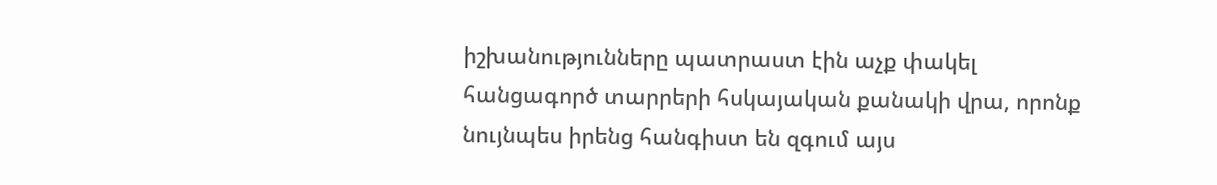իշխանությունները պատրաստ էին աչք փակել հանցագործ տարրերի հսկայական քանակի վրա, որոնք նույնպես իրենց հանգիստ են զգում այս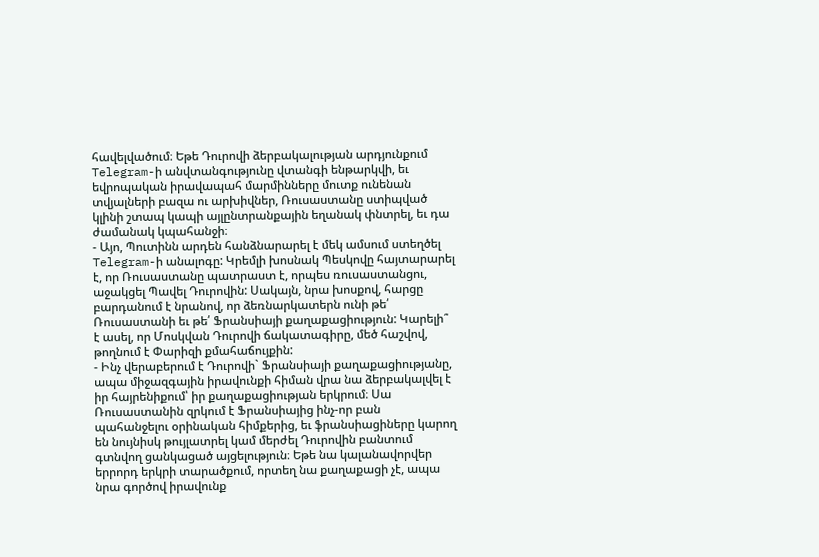հավելվածում։ Եթե Դուրովի ձերբակալության արդյունքում Telegram-ի անվտանգությունը վտանգի ենթարկվի, եւ եվրոպական իրավապահ մարմինները մուտք ունենան տվյալների բազա ու արխիվներ, Ռուսաստանը ստիպված կլինի շտապ կապի այլընտրանքային եղանակ փնտրել, եւ դա ժամանակ կպահանջի։
- Այո, Պուտինն արդեն հանձնարարել է մեկ ամսում ստեղծել Telegram-ի անալոգը: Կրեմլի խոսնակ Պեսկովը հայտարարել է, որ Ռուսաստանը պատրաստ է, որպես ռուսաստանցու, աջակցել Պավել Դուրովին: Սակայն, նրա խոսքով, հարցը բարդանում է նրանով, որ ձեռնարկատերն ունի թե՛ Ռուսաստանի եւ թե՛ Ֆրանսիայի քաղաքացիություն: Կարելի՞ է ասել, որ Մոսկվան Դուրովի ճակատագիրը, մեծ հաշվով, թողնում է Փարիզի քմահաճույքին:
- Ինչ վերաբերում է Դուրովի` Ֆրանսիայի քաղաքացիությանը, ապա միջազգային իրավունքի հիման վրա նա ձերբակալվել է իր հայրենիքում՝ իր քաղաքացիության երկրում։ Սա Ռուսաստանին զրկում է Ֆրանսիայից ինչ-որ բան պահանջելու օրինական հիմքերից, եւ ֆրանսիացիները կարող են նույնիսկ թույլատրել կամ մերժել Դուրովին բանտում գտնվող ցանկացած այցելություն։ Եթե նա կալանավորվեր երրորդ երկրի տարածքում, որտեղ նա քաղաքացի չէ, ապա նրա գործով իրավունք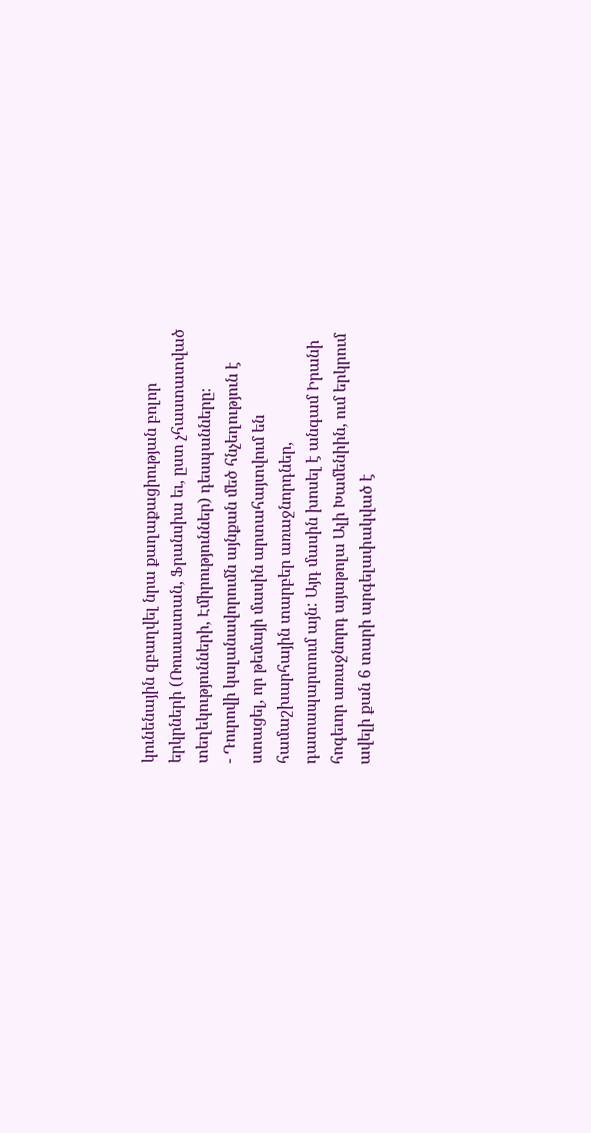կունենային զբաղվել նրա քաղաքացիության բոլոր երկրների (Ռուսաստան, Ֆրանսիա եւ, ըստ չհաստատված տեղեկությունների, Էմիրություններ) դեսպանները։
- Դուրովի կալանավորումն այնքան մեծ հնչեղություն է ստացել, որ թեմայի մասին արտահայտվում են համաշխարհային տարբեր առաջնորդներ, դատապարտում այն: Այդ մասին խոսել է անգամ Իրանի հոգեւոր առաջնորդ այաթոլա Ալի Խամենիին, ում երկրում ավելի քան 6 տարի արգելափակված է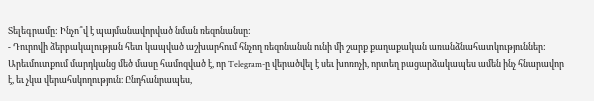Տելեգրամը: Ինչո՞վ է պայմանավորված նման ռեզոնանսը:
- Դուրովի ձերբակալության հետ կապված աշխարհում հնչող ռեզոնանսն ունի մի շարք քաղաքական առանձնահատկություններ: Արեւմուտքում մարդկանց մեծ մասը համոզված է, որ Telegram-ը վերածվել է սեւ խոռոչի, որտեղ բացարձակապես ամեն ինչ հնարավոր է, եւ չկա վերահսկողություն։ Ընդհանրապես,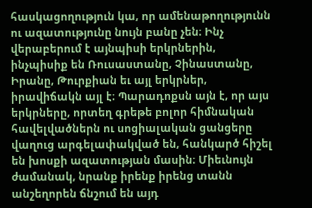հասկացողություն կա, որ ամենաթողությունն ու ազատությունը նույն բանը չեն։ Ինչ վերաբերում է այնպիսի երկրներին, ինչպիսիք են Ռուսաստանը, Չինաստանը, Իրանը, Թուրքիան եւ այլ երկրներ, իրավիճակն այլ է։ Պարադոքսն այն է, որ այս երկրները, որտեղ գրեթե բոլոր հիմնական հավելվածներն ու սոցիալական ցանցերը վաղուց արգելափակված են, հանկարծ հիշել են խոսքի ազատության մասին։ Միեւնույն ժամանակ, նրանք իրենք իրենց տանն անշեղորեն ճնշում են այդ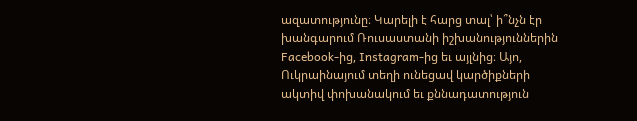ազատությունը։ Կարելի է հարց տալ՝ ի՞նչն էր խանգարում Ռուսաստանի իշխանություններին Facebook-ից, Instagram-ից եւ այլնից։ Այո, Ուկրաինայում տեղի ունեցավ կարծիքների ակտիվ փոխանակում եւ քննադատություն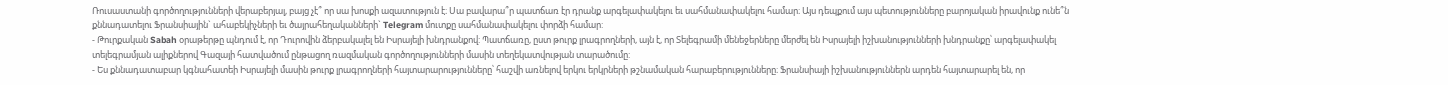Ռուսաստանի գործողությունների վերաբերյալ, բայց չէ՞ որ սա խոսքի ազատություն է։ Սա բավարա՞ր պատճառ էր դրանք արգելափակելու եւ սահմանափակելու համար։ Այս դեպքում այս պետությունները բարոյական իրավունք ունե՞ն քննադատելու Ֆրանսիային` ահաբեկիչների եւ ծայրահեղականների` Telegram մուտքը սահմանափակելու փորձի համար:
- Թուրքական Sabah օրաթերթը պնդում է, որ Դուրովին ձերբակալել են Իսրայելի խնդրանքով: Պատճառը, ըստ թուրք լրագրողների, այն է, որ Տելեգրամի մենեջերները մերժել են Իսրայելի իշխանությունների խնդրանքը՝ արգելափակել տելեգրամյան ալիքներով Գազայի հատվածում ընթացող ռազմական գործողությունների մասին տեղեկատվության տարածումը:
- Ես քննադատաբար կգնահատեի Իսրայելի մասին թուրք լրագրողների հայտարարությունները՝ հաշվի առնելով երկու երկրների թշնամական հարաբերությունները։ Ֆրանսիայի իշխանություններն արդեն հայտարարել են, որ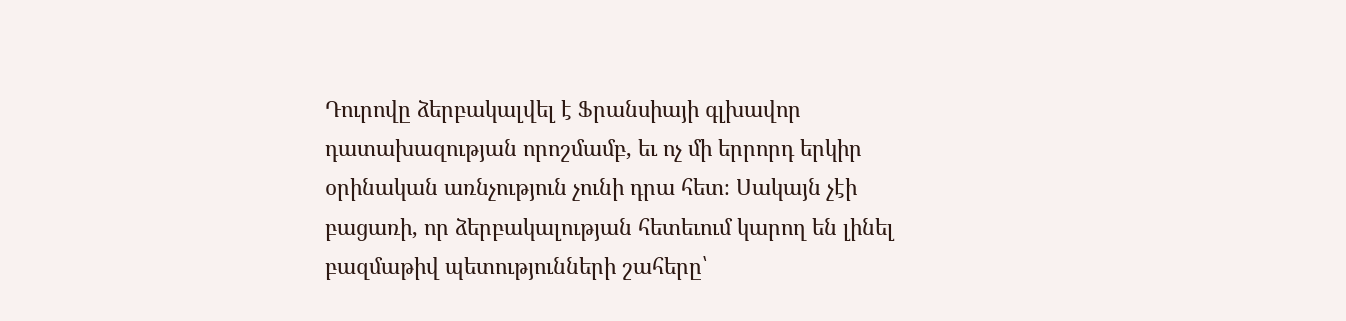Դուրովը ձերբակալվել է Ֆրանսիայի գլխավոր դատախազության որոշմամբ, եւ ոչ մի երրորդ երկիր օրինական առնչություն չունի դրա հետ։ Սակայն չէի բացառի, որ ձերբակալության հետեւում կարող են լինել բազմաթիվ պետությունների շահերը՝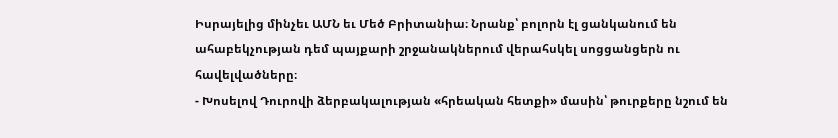Իսրայելից մինչեւ ԱՄՆ եւ Մեծ Բրիտանիա։ Նրանք՝ բոլորն էլ ցանկանում են ահաբեկչության դեմ պայքարի շրջանակներում վերահսկել սոցցանցերն ու հավելվածները։
- Խոսելով Դուրովի ձերբակալության «հրեական հետքի» մասին՝ թուրքերը նշում են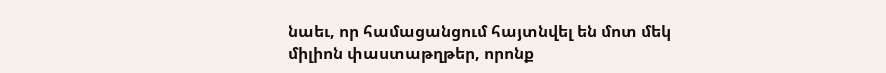նաեւ, որ համացանցում հայտնվել են մոտ մեկ միլիոն փաստաթղթեր, որոնք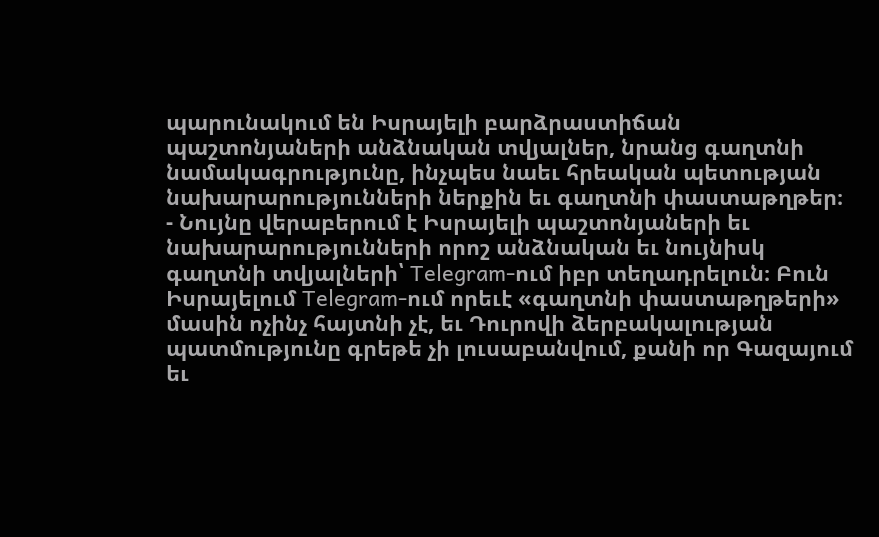պարունակում են Իսրայելի բարձրաստիճան պաշտոնյաների անձնական տվյալներ, նրանց գաղտնի նամակագրությունը, ինչպես նաեւ հրեական պետության նախարարությունների ներքին եւ գաղտնի փաստաթղթեր։
- Նույնը վերաբերում է Իսրայելի պաշտոնյաների եւ նախարարությունների որոշ անձնական եւ նույնիսկ գաղտնի տվյալների՝ Telegram-ում իբր տեղադրելուն։ Բուն Իսրայելում Telegram-ում որեւէ «գաղտնի փաստաթղթերի» մասին ոչինչ հայտնի չէ, եւ Դուրովի ձերբակալության պատմությունը գրեթե չի լուսաբանվում, քանի որ Գազայում եւ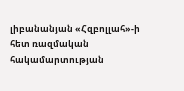լիբանանյան «Հզբոլլահ»-ի հետ ռազմական հակամարտության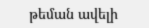թեման ավելի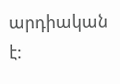արդիական է: